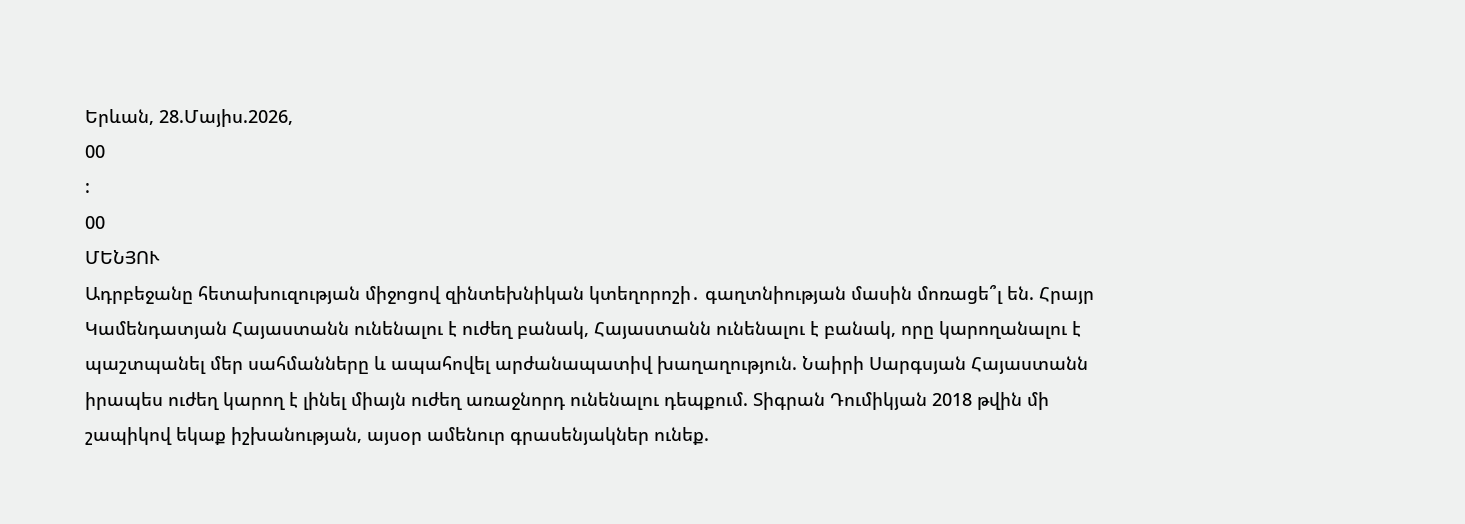Երևան, 28.Մայիս.2026,
00
:
00
ՄԵՆՅՈՒ
Ադրբեջանը հետախուզության միջոցով զինտեխնիկան կտեղորոշի․ գաղտնիության մասին մոռացե՞լ են. Հրայր Կամենդատյան Հայաստանն ունենալու է ուժեղ բանակ, Հայաստանն ունենալու է բանակ, որը կարողանալու է պաշտպանել մեր սահմանները և ապահովել արժանապատիվ խաղաղություն. Նաիրի Սարգսյան Հայաստանն իրապես ուժեղ կարող է լինել միայն ուժեղ առաջնորդ ունենալու դեպքում. Տիգրան Դումիկյան 2018 թվին մի շապիկով եկաք իշխանության, այսօր ամենուր գրասենյակներ ունեք.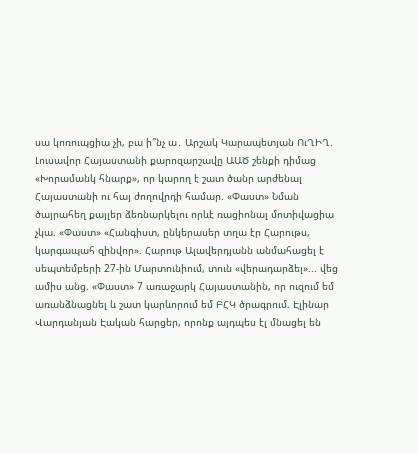սա կոռուպցիա չի, բա ի՞նչ ա․ Արշակ Կարապետյան ՈւՂԻՂ. Լուսավոր Հայաստանի քարոզարշավը ԱԱԾ շենքի դիմաց «Խորամանկ հնարք», որ կարող է շատ ծանր արժենալ Հայաստանի ու հայ ժողովրդի համար. «Փաստ» Նման ծայրահեղ քայլեր ձեռնարկելու որևէ ռացիոնալ մոտիվացիա չկա. «Փաստ» «Հանգիստ, ընկերասեր տղա էր Հարութս, կարգապահ զինվոր». Հարութ Ալավերդյանն անմահացել է սեպտեմբերի 27-ին Մարտունիում, տուն «վերադարձել»... վեց ամիս անց. «Փաստ» 7 առաջարկ Հայաստանին, որ ուզում եմ առանձնացնել և շատ կարևորում եմ ԲՀԿ ծրագրում. Էլինար Վարդանյան Էական հարցեր, որոնք այդպես էլ մնացել են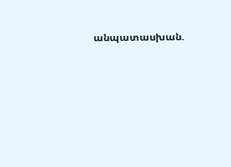անպատասխան.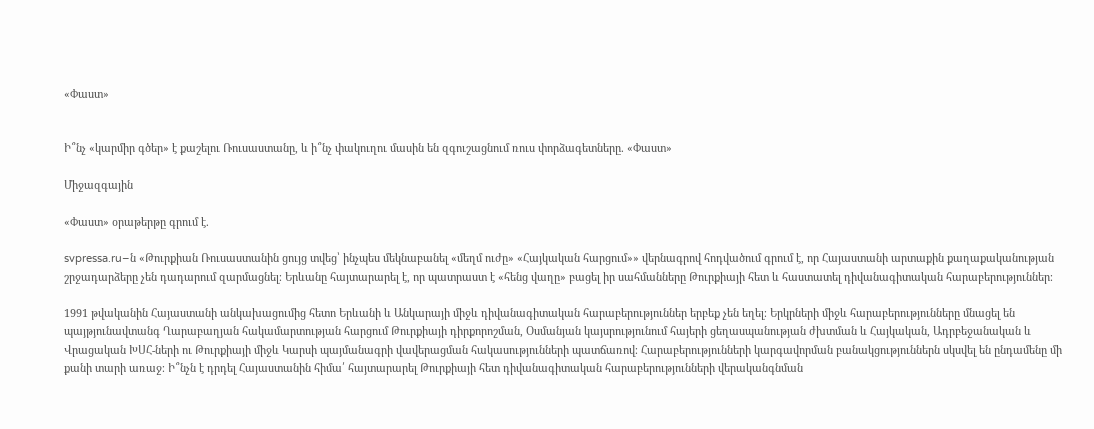«Փաստ»


Ի՞նչ «կարմիր գծեր» է քաշելու Ռուսաստանը, և ի՞նչ փակուղու մասին են զգուշացնում ռուս փորձագետները. «Փաստ»

Միջազգային

«Փաստ» օրաթերթը գրում է.

svpressa.ru–ն «Թուրքիան Ռուսաստանին ցույց տվեց՝ ինչպես մեկնաբանել «մեղմ ուժը» «Հայկական հարցում»» վերնագրով հոդվածում գրում է, որ Հայաստանի արտաքին քաղաքականության շրջադարձերը չեն դադարում զարմացնել։ Երևանը հայտարարել է, որ պատրաստ է «հենց վաղը» բացել իր սահմանները Թուրքիայի հետ և հաստատել դիվանագիտական հարաբերություններ։

1991 թվականին Հայաստանի անկախացումից հետո Երևանի և Անկարայի միջև դիվանագիտական հարաբերություններ երբեք չեն եղել։ Երկրների միջև հարաբերությունները մնացել են պայթյունավտանգ Ղարաբաղյան հակամարտության հարցում Թուրքիայի դիրքորոշման, Օսմանյան կայսրությունում հայերի ցեղասպանության ժխտման և Հայկական, Ադրբեջանական և Վրացական ԽՍՀ-ների ու Թուրքիայի միջև Կարսի պայմանագրի վավերացման հակասությունների պատճառով։ Հարաբերությունների կարգավորման բանակցություններն սկսվել են ընդամենը մի քանի տարի առաջ։ Ի՞նչն է դրդել Հայաստանին հիմա՛ հայտարարել Թուրքիայի հետ դիվանագիտական հարաբերությունների վերականգնման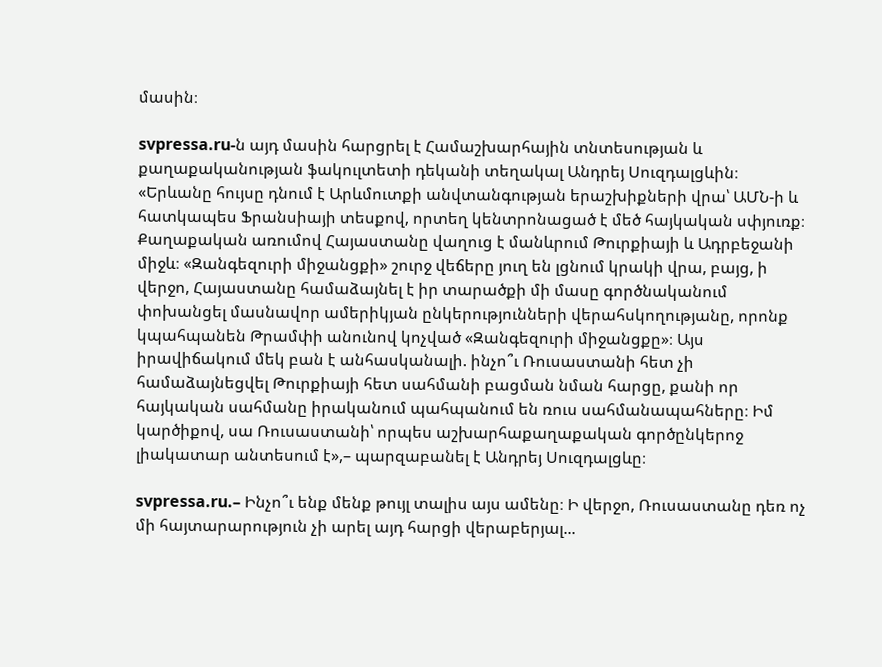մասին։

svpressa.ru-ն այդ մասին հարցրել է Համաշխարհային տնտեսության և քաղաքականության ֆակուլտետի դեկանի տեղակալ Անդրեյ Սուզդալցևին։ «Երևանը հույսը դնում է Արևմուտքի անվտանգության երաշխիքների վրա՝ ԱՄՆ-ի և հատկապես Ֆրանսիայի տեսքով, որտեղ կենտրոնացած է մեծ հայկական սփյուռք։ Քաղաքական առումով Հայաստանը վաղուց է մանևրում Թուրքիայի և Ադրբեջանի միջև։ «Զանգեզուրի միջանցքի» շուրջ վեճերը յուղ են լցնում կրակի վրա, բայց, ի վերջո, Հայաստանը համաձայնել է իր տարածքի մի մասը գործնականում փոխանցել մասնավոր ամերիկյան ընկերությունների վերահսկողությանը, որոնք կպահպանեն Թրամփի անունով կոչված «Զանգեզուրի միջանցքը»։ Այս իրավիճակում մեկ բան է անհասկանալի. ինչո՞ւ Ռուսաստանի հետ չի համաձայնեցվել Թուրքիայի հետ սահմանի բացման նման հարցը, քանի որ հայկական սահմանը իրականում պահպանում են ռուս սահմանապահները։ Իմ կարծիքով, սա Ռուսաստանի՝ որպես աշխարհաքաղաքական գործընկերոջ լիակատար անտեսում է»,– պարզաբանել է Անդրեյ Սուզդալցևը։

svpressa.ru.– Ինչո՞ւ ենք մենք թույլ տալիս այս ամենը։ Ի վերջո, Ռուսաստանը դեռ ոչ մի հայտարարություն չի արել այդ հարցի վերաբերյալ...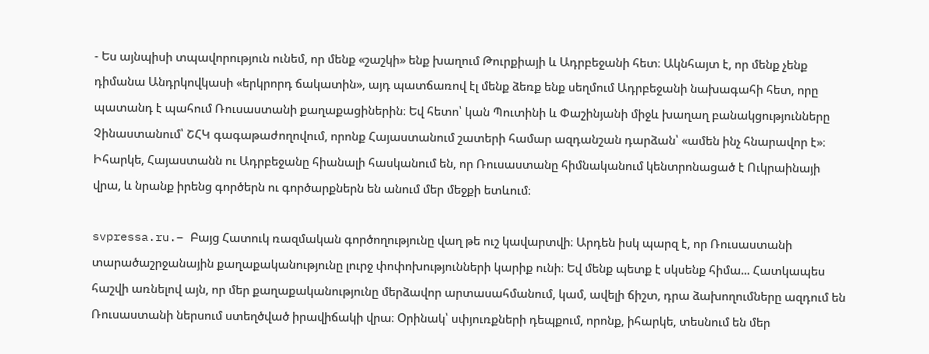- Ես այնպիսի տպավորություն ունեմ, որ մենք «շաշկի» ենք խաղում Թուրքիայի և Ադրբեջանի հետ։ Ակնհայտ է, որ մենք չենք դիմանա Անդրկովկասի «երկրորդ ճակատին», այդ պատճառով էլ մենք ձեռք ենք սեղմում Ադրբեջանի նախագահի հետ, որը պատանդ է պահում Ռուսաստանի քաղաքացիներին։ Եվ հետո՝ կան Պուտինի և Փաշինյանի միջև խաղաղ բանակցությունները Չինաստանում՝ ՇՀԿ գագաթաժողովում, որոնք Հայաստանում շատերի համար ազդանշան դարձան՝ «ամեն ինչ հնարավոր է»։ Իհարկե, Հայաստանն ու Ադրբեջանը հիանալի հասկանում են, որ Ռուսաստանը հիմնականում կենտրոնացած է Ուկրաինայի վրա, և նրանք իրենց գործերն ու գործարքներն են անում մեր մեջքի ետևում։

svpressa.ru.– Բայց Հատուկ ռազմական գործողությունը վաղ թե ուշ կավարտվի։ Արդեն իսկ պարզ է, որ Ռուսաստանի տարածաշրջանային քաղաքականությունը լուրջ փոփոխությունների կարիք ունի։ Եվ մենք պետք է սկսենք հիմա... Հատկապես հաշվի առնելով այն, որ մեր քաղաքականությունը մերձավոր արտասահմանում, կամ, ավելի ճիշտ, դրա ձախողումները ազդում են Ռուսաստանի ներսում ստեղծված իրավիճակի վրա։ Օրինակ՝ սփյուռքների դեպքում, որոնք, իհարկե, տեսնում են մեր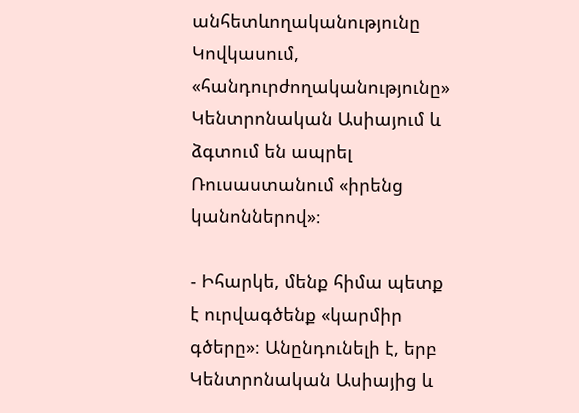անհետևողականությունը Կովկասում, «հանդուրժողականությունը» Կենտրոնական Ասիայում և ձգտում են ապրել Ռուսաստանում «իրենց կանոններով»։

- Իհարկե, մենք հիմա պետք է ուրվագծենք «կարմիր գծերը»։ Անընդունելի է, երբ Կենտրոնական Ասիայից և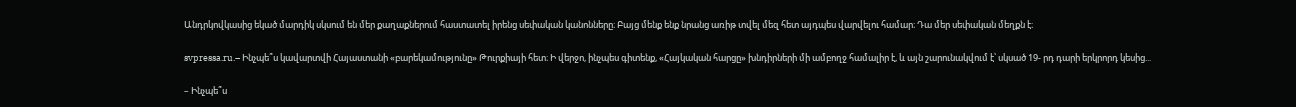Անդրկովկասից եկած մարդիկ սկսում են մեր քաղաքներում հաստատել իրենց սեփական կանոնները։ Բայց մենք ենք նրանց առիթ տվել մեզ հետ այդպես վարվելու համար։ Դա մեր սեփական մեղքն է։

svpressa.ru.– Ինչպե՞ս կավարտվի Հայաստանի «բարեկամությունը» Թուրքիայի հետ։ Ի վերջո, ինչպես գիտենք, «Հայկական հարցը» խնդիրների մի ամբողջ համալիր է, և այն շարունակվում է՝ սկսած 19- րդ դարի երկրորդ կեսից...

– Ինչպե՞ս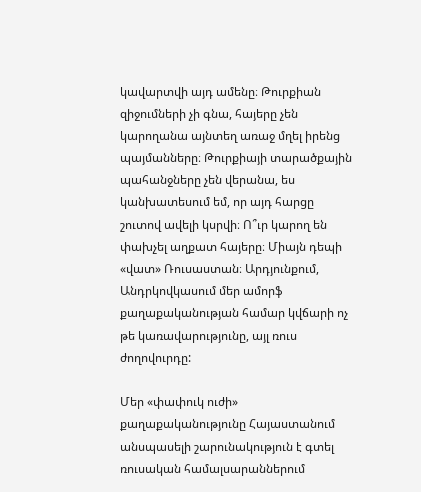կավարտվի այդ ամենը։ Թուրքիան զիջումների չի գնա, հայերը չեն կարողանա այնտեղ առաջ մղել իրենց պայմանները։ Թուրքիայի տարածքային պահանջները չեն վերանա, ես կանխատեսում եմ, որ այդ հարցը շուտով ավելի կսրվի։ Ո՞ւր կարող են փախչել աղքատ հայերը։ Միայն դեպի «վատ» Ռուսաստան։ Արդյունքում, Անդրկովկասում մեր ամորֆ քաղաքականության համար կվճարի ոչ թե կառավարությունը, այլ ռուս ժողովուրդը:

Մեր «փափուկ ուժի» քաղաքականությունը Հայաստանում անսպասելի շարունակություն է գտել ռուսական համալսարաններում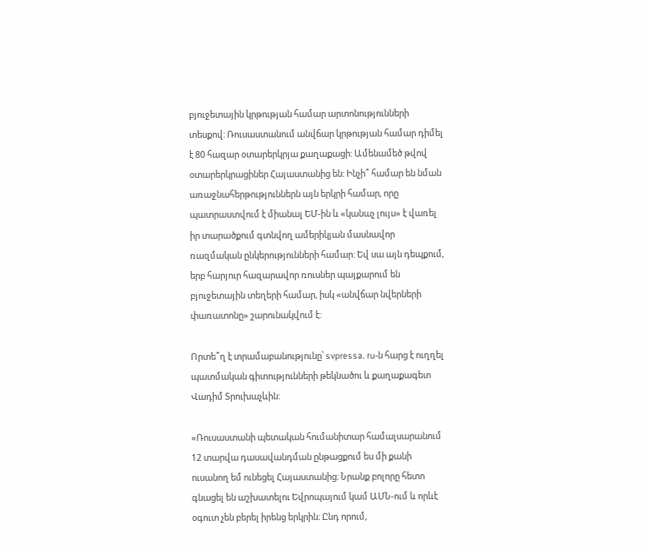բյուջետային կրթության համար արտոնությունների տեսքով: Ռուսաստանում անվճար կրթության համար դիմել է 80 հազար օտարերկրյա քաղաքացի: Ամենամեծ թվով օտարերկրացիներ Հայաստանից են: Ինչի՞ համար են նման առաջնահերթություններն այն երկրի համար, որը պատրաստվում է միանալ ԵՄ-ին և «կանաչ լույս» է վառել իր տարածքում գտնվող ամերիկյան մասնավոր ռազմական ընկերությունների համար: Եվ սա այն դեպքում, երբ հարյուր հազարավոր ռուսներ պայքարում են բյուջետային տեղերի համար, իսկ «անվճար նվերների փառատոնը» շարունակվում է:

Որտե՞ղ է տրամաբանությունը՝ svpressa. ru-ն հարց է ուղղել պատմական գիտությունների թեկնածու և քաղաքագետ Վադիմ Տրուխաչևին:

«Ռուսաստանի պետական հումանիտար համալսարանում 12 տարվա դասավանդման ընթացքում ես մի քանի ուսանող եմ ունեցել Հայաստանից։ Նրանք բոլորը հետո գնացել են աշխատելու Եվրոպայում կամ ԱՄՆ-ում և որևէ օգուտ չեն բերել իրենց երկրին։ Ընդ որում,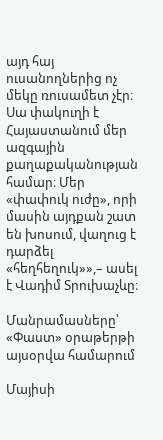այդ հայ ուսանողներից ոչ մեկը ռուսամետ չէր։ Սա փակուղի է Հայաստանում մեր ազգային քաղաքականության համար։ Մեր «փափուկ ուժը», որի մասին այդքան շատ են խոսում, վաղուց է դարձել «հեղհեղուկ»»,– ասել է Վադիմ Տրուխաչևը։

Մանրամասները՝ «Փաստ» օրաթերթի այսօրվա համարում

Մայիսի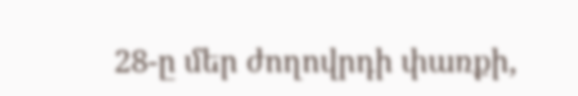28-ը մեր ժողովրդի փառքի,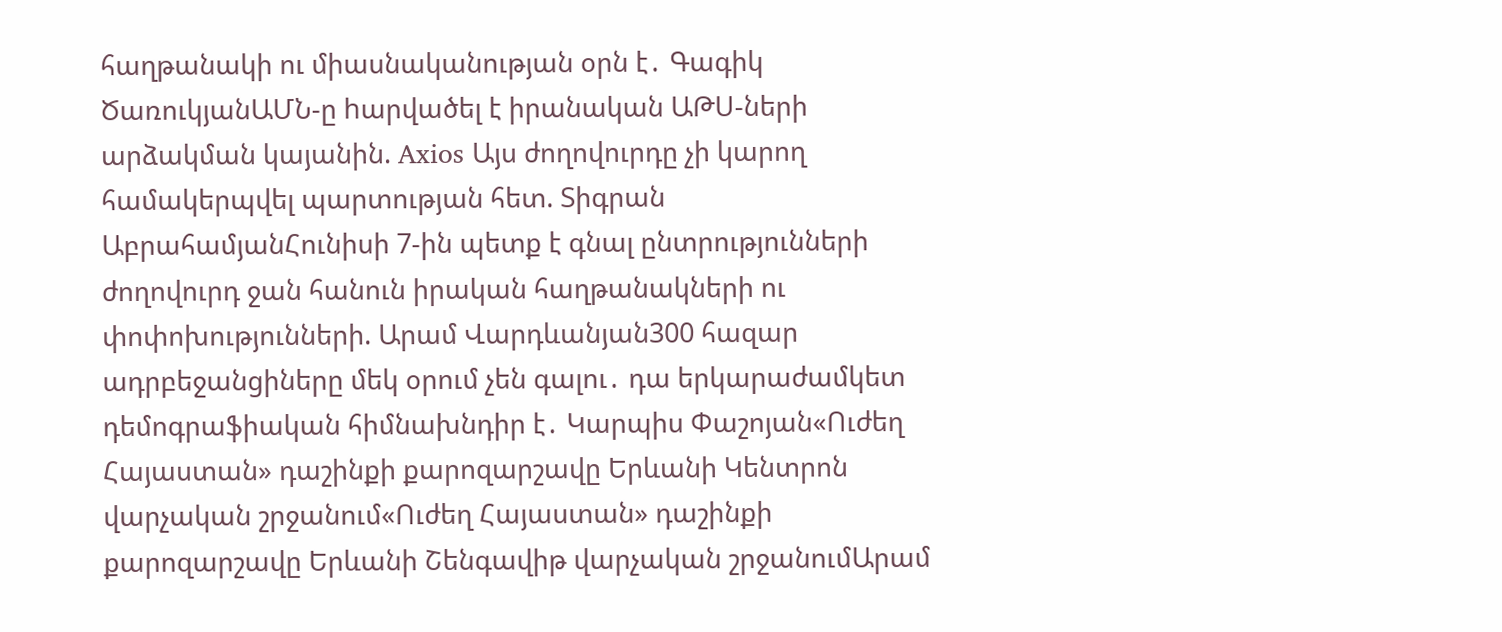հաղթանակի ու միասնականության օրն է․ Գագիկ ԾառուկյանԱՄՆ-ը hարվածել է իրանական ԱԹՍ-ների արձակման կայանին. Axios Այս ժողովուրդը չի կարող համակերպվել պարտության հետ. Տիգրան ԱբրահամյանՀունիսի 7-ին պետք է գնալ ընտրությունների ժողովուրդ ջան հանուն իրական հաղթանակների ու փոփոխությունների. Արամ Վարդևանյան300 հազար ադրբեջանցիները մեկ օրում չեն գալու․ դա երկարաժամկետ դեմոգրաֆիական հիմնախնդիր է․ Կարպիս Փաշոյան«Ուժեղ Հայաստան» դաշինքի քարոզարշավը Երևանի Կենտրոն վարչական շրջանում«Ուժեղ Հայաստան» դաշինքի քարոզարշավը Երևանի Շենգավիթ վարչական շրջանումԱրամ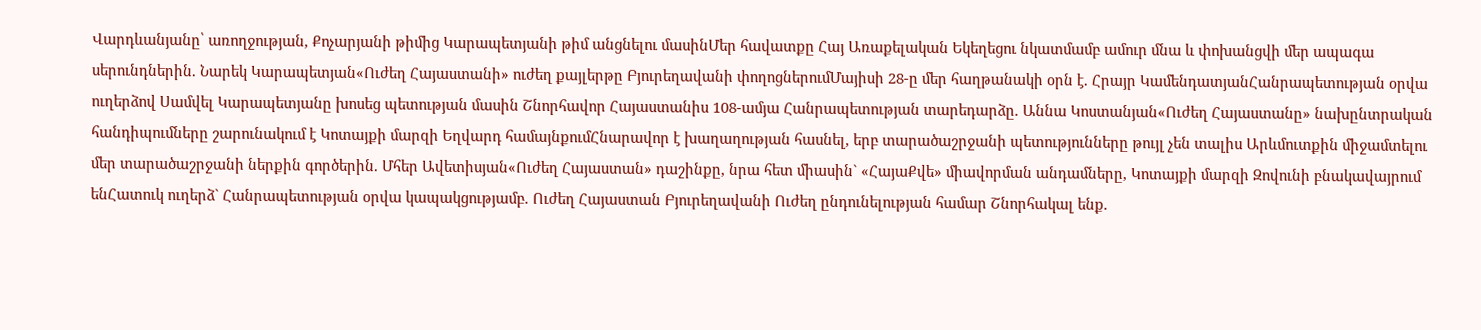Վարդևանյանը՝ առողջության, Քոչարյանի թիմից Կարապետյանի թիմ անցնելու մասինՄեր հավատքը Հայ Առաքելական Եկեղեցու նկատմամբ ամուր մնա և փոխանցվի մեր ապագա սերունդներին. Նարեկ Կարապետյան«Ուժեղ Հայաստանի» ուժեղ քայլերթը Բյուրեղավանի փողոցներումՄայիսի 28-ը մեր հաղթանակի օրն է. Հրայր ԿամենդատյանՀանրապետության օրվա ուղերձով Սամվել Կարապետյանը խոսեց պետության մասին Շնորհավոր Հայաստանիս 108-ամյա Հանրապետության տարեդարձը. Աննա Կոստանյան«Ուժեղ Հայաստանը» նախընտրական հանդիպումները շարունակում է Կոտայքի մարզի Եղվարդ համայնքումՀնարավոր է խաղաղության հասնել, երբ տարածաշրջանի պետությունները թույլ չեն տալիս Արևմուտքին միջամտելու մեր տարածաշրջանի ներքին գործերին. Մհեր Ավետիսյան«Ուժեղ Հայաստան» դաշինքը, նրա հետ միասին` «ՀայաՔվե» միավորման անդամները, Կոտայքի մարզի Զովունի բնակավայրում ենՀատուկ ուղերձ` Հանրապետության օրվա կապակցությամբ. Ուժեղ Հայաստան Բյուրեղավանի Ուժեղ ընդունելության համար Շնորհակալ ենք.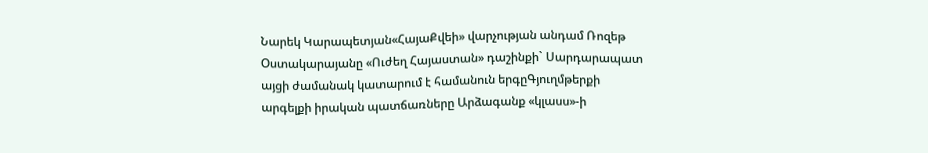Նարեկ Կարապետյան«ՀայաՔվեի» վարչության անդամ Ռոզեթ Օստակարայանը «Ուժեղ Հայաստան» դաշինքի` Սարդարապատ այցի ժամանակ կատարում է համանուն երգըԳյուղմթերքի արգելքի իրական պատճառները Արձագանք «կլասս»-ի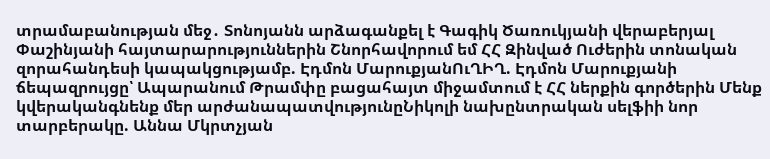տրամաբանության մեջ․ Տոնոյանն արձագանքել է Գագիկ Ծառուկյանի վերաբերյալ Փաշինյանի հայտարարություններին Շնորհավորում եմ ՀՀ Զինված Ուժերին տոնական զորահանդեսի կապակցությամբ. Էդմոն ՄարուքյանՈւՂԻՂ. Էդմոն Մարուքյանի ճեպազրույցը՝ Ապարանում Թրամփը բացահայտ միջամտում է ՀՀ ներքին գործերին Մենք կվերականգնենք մեր արժանապատվությունըՆիկոլի նախընտրական սելֆիի նոր տարբերակը. Աննա Մկրտչյան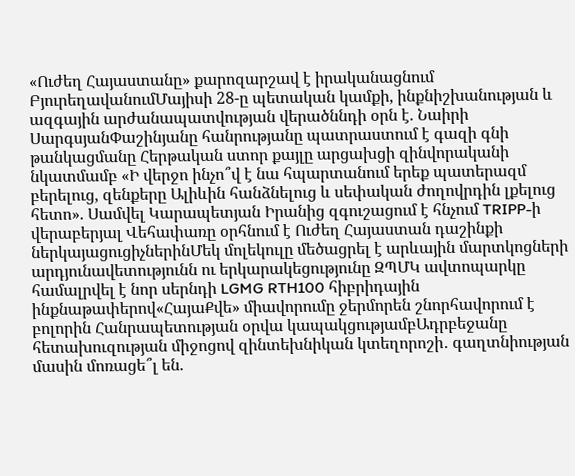«Ուժեղ Հայաստանը» քարոզարշավ է իրականացնում ԲյուրեղավանումՄայիսի 28-ը պետական կամքի, ինքնիշխանության և ազգային արժանապատվության վերածննդի օրն է. Նաիրի ՍարգսյանՓաշինյանը հանրությանը պատրաստում է գազի գնի թանկացմանը Հերթական ստոր քայլը արցախցի զինվորականի նկատմամբ «Ի վերջո ինչո՞վ է նա հպարտանում երեք պատերազմ բերելուց, զենքերը Ալիևին հանձնելուց և սեփական ժողովրդին լքելուց հետո». Սամվել Կարապետյան Իրանից զգուշացում է հնչում TRIPP-ի վերաբերյալ Վեհափառը օրհնում է Ուժեղ Հայաստան դաշինքի ներկայացուցիչներինՄեկ մոլեկուլը մեծացրել է արևային մարտկոցների արդյունավետությունն ու երկարակեցությունը ԶՊՄԿ ավտոպարկը համալրվել է նոր սերնդի LGMG RTH100 հիբրիդային ինքնաթափերով«ՀայաՔվե» միավորումը ջերմորեն շնորհավորում է բոլորին Հանրապետության օրվա կապակցությամբԱդրբեջանը հետախուզության միջոցով զինտեխնիկան կտեղորոշի․ գաղտնիության մասին մոռացե՞լ են.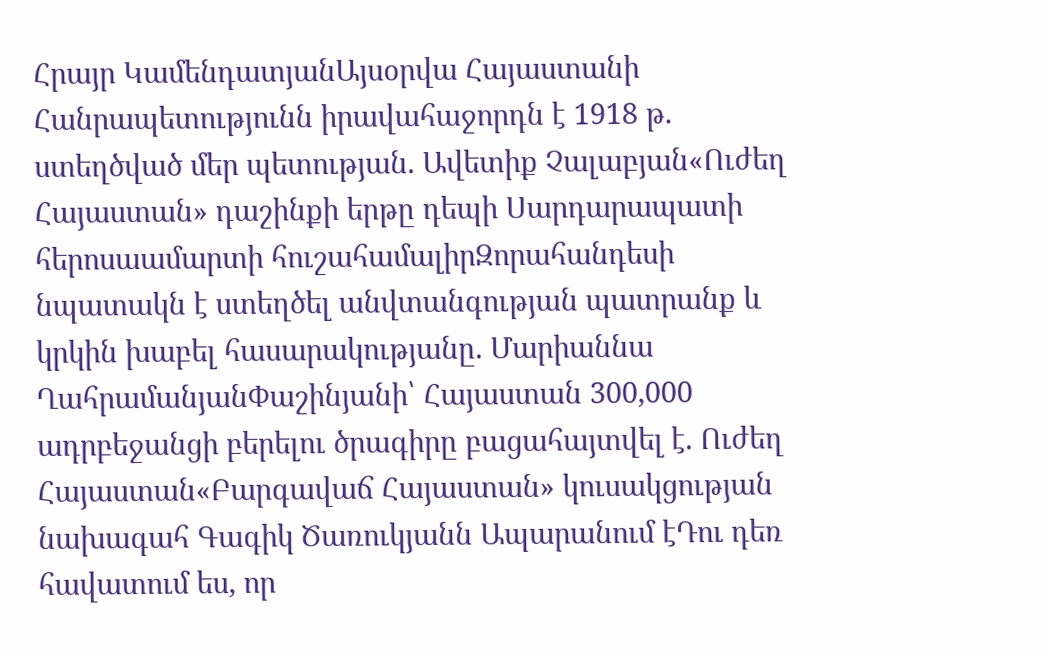Հրայր ԿամենդատյանԱյսօրվա Հայաստանի Հանրապետությունն իրավահաջորդն է 1918 թ. ստեղծված մեր պետության. Ավետիք Չալաբյան«Ուժեղ Հայաստան» դաշինքի երթը դեպի Սարդարապատի հերոսաամարտի հուշահամալիրԶորահանդեսի նպատակն է ստեղծել անվտանգության պատրանք և կրկին խաբել հասարակությանը. Մարիաննա ՂահրամանյանՓաշինյանի՝ Հայաստան 300,000 ադրբեջանցի բերելու ծրագիրը բացահայտվել է. Ուժեղ Հայաստան«Բարգավաճ Հայաստան» կուսակցության նախագահ Գագիկ Ծառուկյանն Ապարանում էԴու դեռ հավատում ես, որ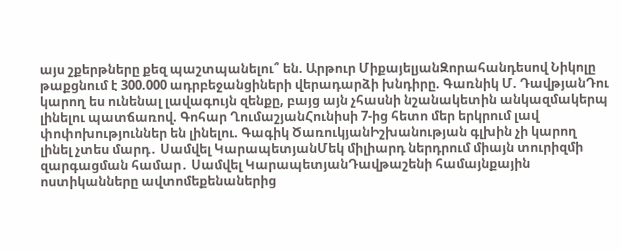այս շքերթները քեզ պաշտպանելու՞ են. Արթուր ՄիքայելյանԶորահանդեսով Նիկոլը թաքցնում է 300.000 ադրբեջանցիների վերադարձի խնդիրը. Գառնիկ Մ. ԴավթյանԴու կարող ես ունենալ լավագույն զենքը, բայց այն չհասնի նշանակետին անկազմակերպ լինելու պատճառով. Գոհար ՂումաշյանՀունիսի 7-ից հետո մեր երկրում լավ փոփոխություններ են լինելու. Գագիկ ԾառուկյանԻշխանության գլխին չի կարող լինել չտես մարդ․ Սամվել ԿարապետյանՄեկ միլիարդ ներդրում միայն տուրիզմի զարգացման համար․ Սամվել ԿարապետյանԴավթաշենի համայնքային ոստիկանները ավտոմեքենաներից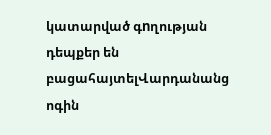կատարված գnղության դեպքեր են բացահայտելՎարդանանց ոգին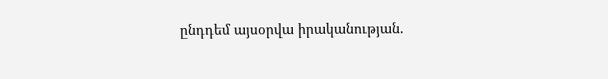ընդդեմ այսօրվա իրականության.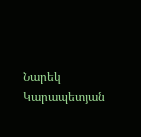Նարեկ Կարապետյան